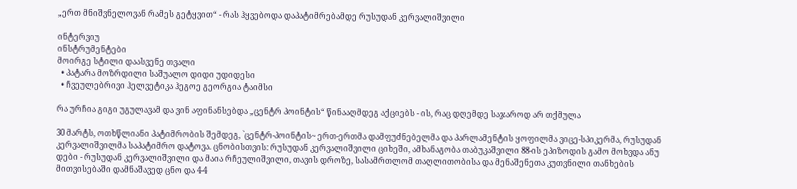„ერთ მნიშვნელოვან რამეს გეტყვით“ - რას ჰყვებოდა დაპატიმრებამდე რუსუდან კერვალიშვილი

ინტერვიუ
ინსტრუმენტები
მოირგე სტილი დაასვენე თვალი
  • პატარა მოზრდილი საშუალო დიდი უდიდესი
  • ჩვეულებრივი ჰელვეტიკა ჰეგოე გეორგია ტაიმსი

რა ურჩია გიგი უგულავამ და ვინ აფინანსებდა „ცენტრ პოინტის“ წინააღმდეგ აქციებს - ის, რაც დღემდე საჯაროდ არ თქმულა

30 მარტს, ოთხწლიანი პატიმრობის შემდეგ, `ცენტრ-პოინტის~ ერთ-ერთმა დამფუძნებელმა და პარლამენტის ყოფილმა ვიცე-სპიკერმა, რუსუდან კერვალიშვილმა საპატიმრო დატოვა. ცნობისთვის: რუსუდან კერვალიშვილი ციხეში, ამხანაგობა თაბუკაშვილი 88-ის ეპიზოდის გამო მოხვდა ანუ დები - რუსუდან კერვალიშვილი და მაია რჩეულიშვილი, თავის დროზე, სასამრთლომ თაღლითობისა და მენაშენეთა კუთვნილი თანხების მითვისებაში დამნაშავედ ცნო და 4-4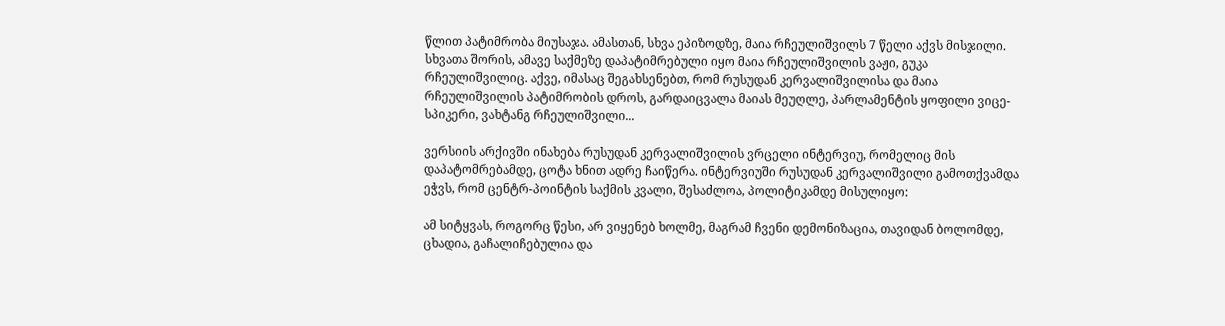წლით პატიმრობა მიუსაჯა. ამასთან, სხვა ეპიზოდზე, მაია რჩეულიშვილს 7 წელი აქვს მისჯილი. სხვათა შორის, ამავე საქმეზე დაპატიმრებული იყო მაია რჩეულიშვილის ვაჟი, გუკა რჩეულიშვილიც. აქვე, იმასაც შეგახსენებთ, რომ რუსუდან კერვალიშვილისა და მაია რჩეულიშვილის პატიმრობის დროს, გარდაიცვალა მაიას მეუღლე, პარლამენტის ყოფილი ვიცე-სპიკერი, ვახტანგ რჩეულიშვილი...

ვერსიის არქივში ინახება რუსუდან კერვალიშვილის ვრცელი ინტერვიუ, რომელიც მის დაპატომრებამდე, ცოტა ხნით ადრე ჩაიწერა. ინტერვიუში რუსუდან კერვალიშვილი გამოთქვამდა ეჭვს, რომ ცენტრ-პოინტის საქმის კვალი, შესაძლოა, პოლიტიკამდე მისულიყო:

ამ სიტყვას, როგორც წესი, არ ვიყენებ ხოლმე, მაგრამ ჩვენი დემონიზაცია, თავიდან ბოლომდე, ცხადია, გაჩალიჩებულია და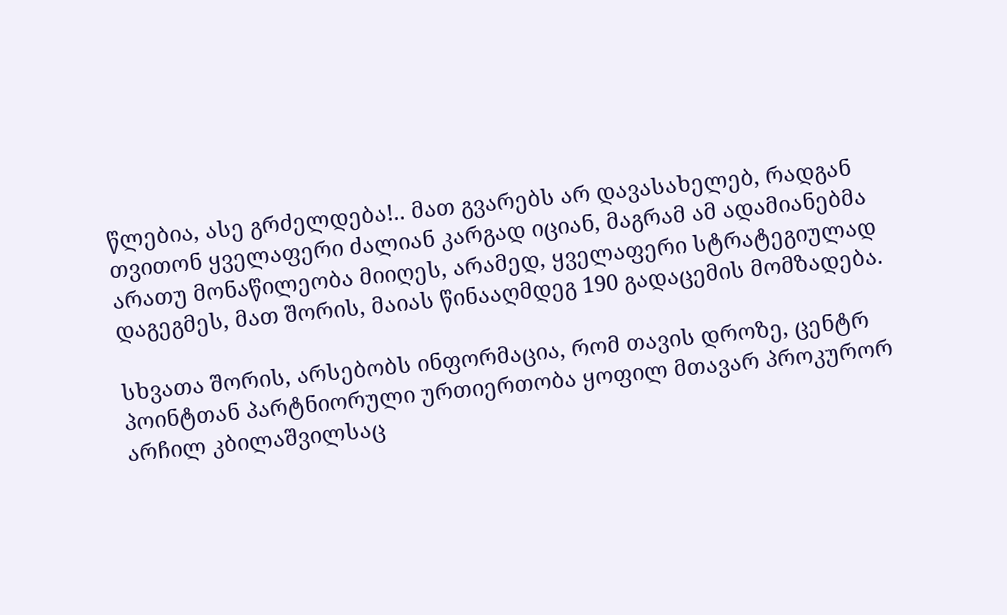წლებია, ასე გრძელდება!.. მათ გვარებს არ დავასახელებ, რადგან თვითონ ყველაფერი ძალიან კარგად იციან, მაგრამ ამ ადამიანებმა არათუ მონაწილეობა მიიღეს, არამედ, ყველაფერი სტრატეგიულად დაგეგმეს, მათ შორის, მაიას წინააღმდეგ 190 გადაცემის მომზადება.

სხვათა შორის, არსებობს ინფორმაცია, რომ თავის დროზე, ცენტრ პოინტთან პარტნიორული ურთიერთობა ყოფილ მთავარ პროკურორ არჩილ კბილაშვილსაც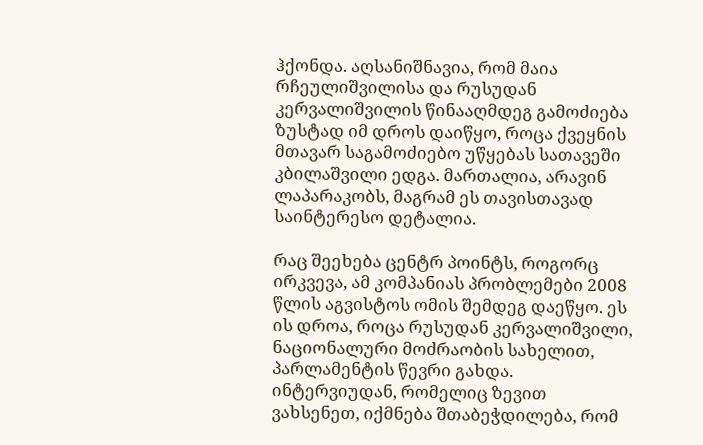ჰქონდა. აღსანიშნავია, რომ მაია რჩეულიშვილისა და რუსუდან კერვალიშვილის წინააღმდეგ გამოძიება ზუსტად იმ დროს დაიწყო, როცა ქვეყნის მთავარ საგამოძიებო უწყებას სათავეში კბილაშვილი ედგა. მართალია, არავინ ლაპარაკობს, მაგრამ ეს თავისთავად საინტერესო დეტალია.

რაც შეეხება ცენტრ პოინტს, როგორც ირკვევა, ამ კომპანიას პრობლემები 2008 წლის აგვისტოს ომის შემდეგ დაეწყო. ეს ის დროა, როცა რუსუდან კერვალიშვილი, ნაციონალური მოძრაობის სახელით, პარლამენტის წევრი გახდა. ინტერვიუდან, რომელიც ზევით ვახსენეთ, იქმნება შთაბეჭდილება, რომ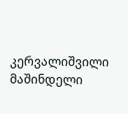კერვალიშვილი მაშინდელი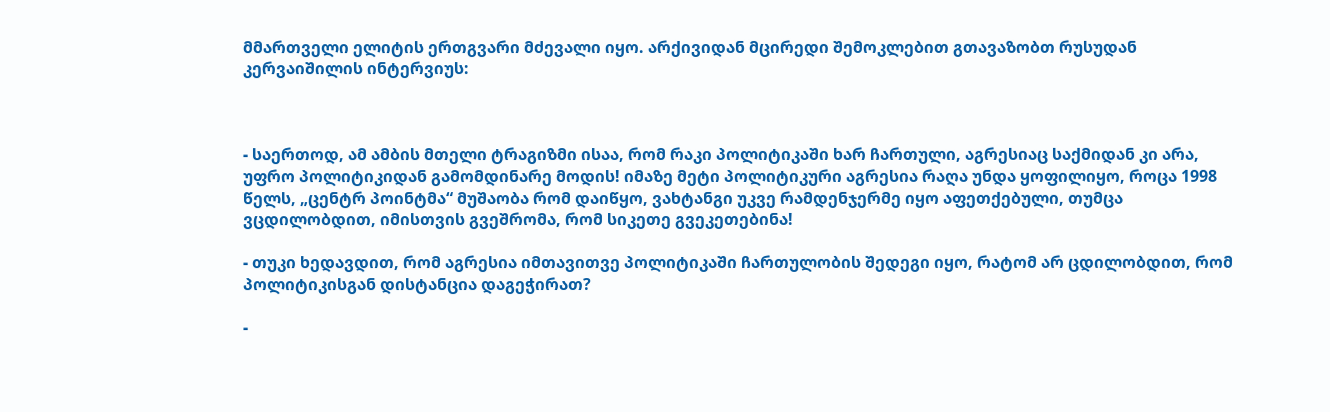მმართველი ელიტის ერთგვარი მძევალი იყო. არქივიდან მცირედი შემოკლებით გთავაზობთ რუსუდან კერვაიშილის ინტერვიუს:



- საერთოდ, ამ ამბის მთელი ტრაგიზმი ისაა, რომ რაკი პოლიტიკაში ხარ ჩართული, აგრესიაც საქმიდან კი არა, უფრო პოლიტიკიდან გამომდინარე მოდის! იმაზე მეტი პოლიტიკური აგრესია რაღა უნდა ყოფილიყო, როცა 1998 წელს, „ცენტრ პოინტმა“ მუშაობა რომ დაიწყო, ვახტანგი უკვე რამდენჯერმე იყო აფეთქებული, თუმცა ვცდილობდით, იმისთვის გვეშრომა, რომ სიკეთე გვეკეთებინა!

- თუკი ხედავდით, რომ აგრესია იმთავითვე პოლიტიკაში ჩართულობის შედეგი იყო, რატომ არ ცდილობდით, რომ პოლიტიკისგან დისტანცია დაგეჭირათ?

-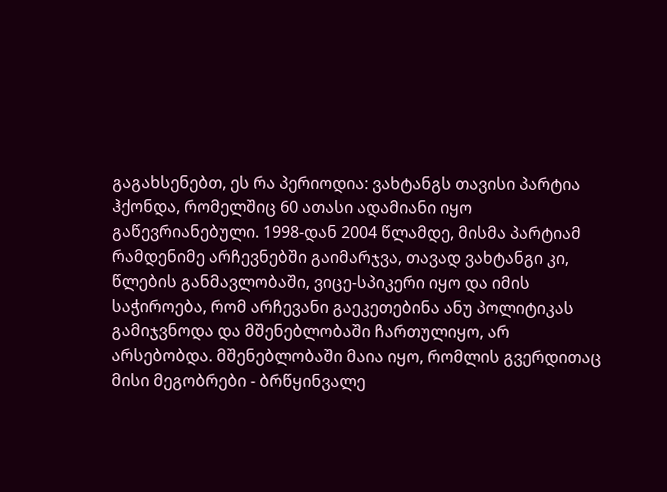გაგახსენებთ, ეს რა პერიოდია: ვახტანგს თავისი პარტია ჰქონდა, რომელშიც 60 ათასი ადამიანი იყო გაწევრიანებული. 1998-დან 2004 წლამდე, მისმა პარტიამ რამდენიმე არჩევნებში გაიმარჯვა, თავად ვახტანგი კი, წლების განმავლობაში, ვიცე-სპიკერი იყო და იმის საჭიროება, რომ არჩევანი გაეკეთებინა ანუ პოლიტიკას გამიჯვნოდა და მშენებლობაში ჩართულიყო, არ არსებობდა. მშენებლობაში მაია იყო, რომლის გვერდითაც მისი მეგობრები - ბრწყინვალე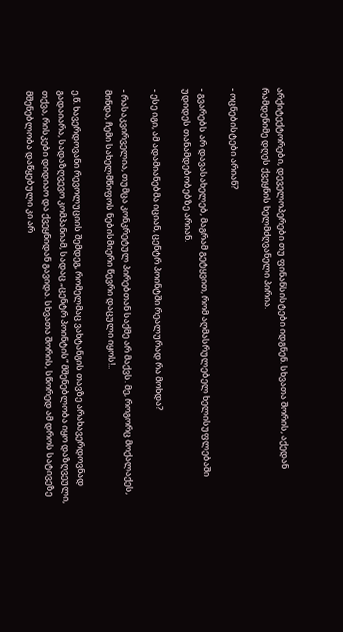არქიტექტორები, დეველოპერები თუ ფინანსისტები იდგნენ. სხვათა შორის, აქედან რამდენიმე დღეს ქვეყნის ხელმძღვანელი პირია.

- ოცნებისტები არიან?

- გვარებს არ დავასახელებ, მაგრამ გეტყვით, რომ აღმასრულებელ ხელისუფლებაში უდიდეს თანამდებობებზე არიან.

- ესე იგი, ამ ადამიანებმა იციან, ცენტრ პოინტში რეალურად რა მოხდა?

- რასაკვირველია, თუმცა კონკრეტულ პირებთან საქმე არ მაქვს. მე, როგორც მოქალაქეს, მინდა, ჩემი სახელმწიფოს ნებისმიერი წევრი დაცული იყოს!..

ე.წ. ხავერდოვანი რევოლუციის შემდეგ, რომელმაც ვახტანგის თავზე არახავერდოვნად გადაიარა, სადაზღვევო კომპანიამ, სადაც „ცენტრ პოინტის“ მშენებლობა იყო დაზღვეული, თქვა, რისკები დიდიაო და ქვეყნიდან გავიდა. სხვათა შორის, სწორედ ამ დროს სატივეზე მშენებლობა დაწყებული კი არ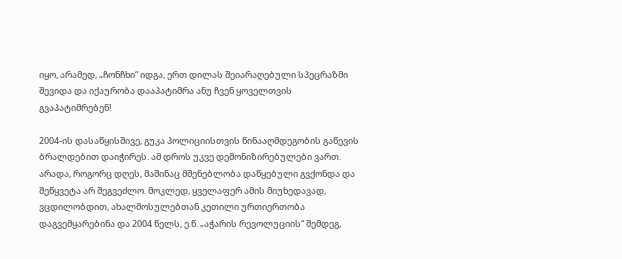იყო, არამედ, „ჩონჩხი“ იდგა, ერთ დილას შეიარაღებული სპეცრაზმი შევიდა და იქაურობა დააპატიმრა ანუ ჩვენ ყოველთვის გვაპატიმრებენ!

2004-ის დასაწყისშივე, გუკა პოლიციისთვის წინააღმდეგობის გაწევის ბრალდებით დაიჭირეს. ამ დროს უკვე დემონიზირებულები ვართ. არადა, როგორც დღეს, მაშინაც მშენებლობა დაწყებული გვქონდა და შეწყვეტა არ შეგვეძლო. მოკლედ, ყველაფერ ამის მიუხედავად, ვცდილობდით, ახალმოსულებთან კეთილი ურთიერთობა დაგვემყარებინა და 2004 წელს, ე.წ. „აჭარის რევოლუციის“ შემდეგ,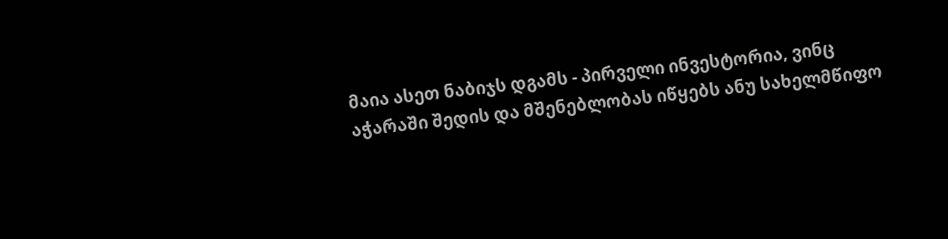მაია ასეთ ნაბიჯს დგამს - პირველი ინვესტორია, ვინც აჭარაში შედის და მშენებლობას იწყებს ანუ სახელმწიფო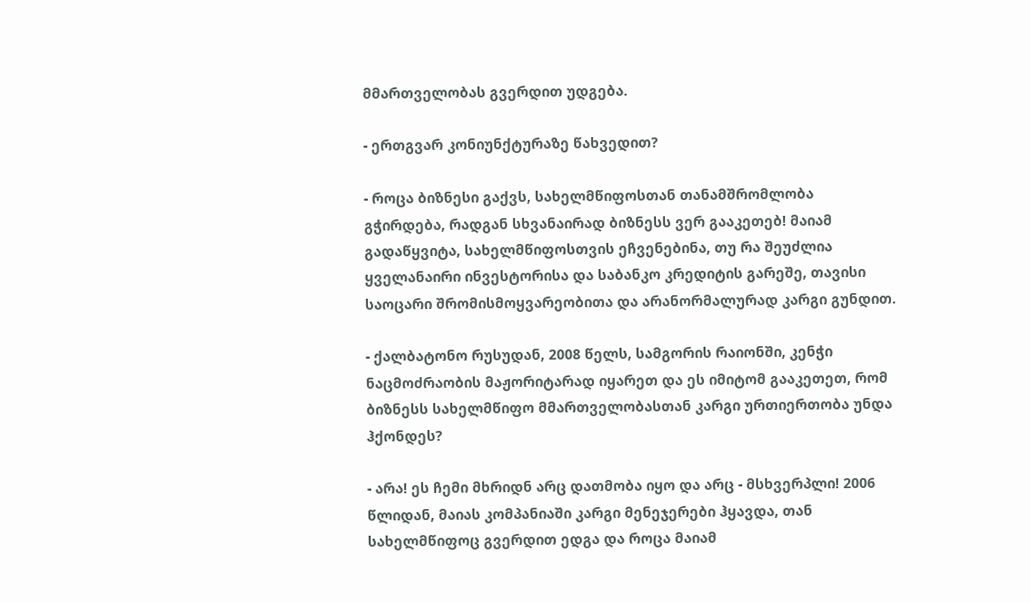მმართველობას გვერდით უდგება.

- ერთგვარ კონიუნქტურაზე წახვედით?

- როცა ბიზნესი გაქვს, სახელმწიფოსთან თანამშრომლობა გჭირდება, რადგან სხვანაირად ბიზნესს ვერ გააკეთებ! მაიამ გადაწყვიტა, სახელმწიფოსთვის ეჩვენებინა, თუ რა შეუძლია ყველანაირი ინვესტორისა და საბანკო კრედიტის გარეშე, თავისი საოცარი შრომისმოყვარეობითა და არანორმალურად კარგი გუნდით.

- ქალბატონო რუსუდან, 2008 წელს, სამგორის რაიონში, კენჭი ნაცმოძრაობის მაჟორიტარად იყარეთ და ეს იმიტომ გააკეთეთ, რომ ბიზნესს სახელმწიფო მმართველობასთან კარგი ურთიერთობა უნდა ჰქონდეს?

- არა! ეს ჩემი მხრიდნ არც დათმობა იყო და არც - მსხვერპლი! 2006 წლიდან, მაიას კომპანიაში კარგი მენეჯერები ჰყავდა, თან სახელმწიფოც გვერდით ედგა და როცა მაიამ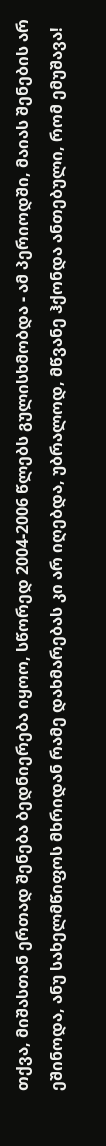თქვა, მიშასთან ერთად შენება ბედნიერება იყოო, სწორედ 2004-2006 წლებს გულისხმობდა - ამ პერიოდში, მაიას შენების არ ეშინოდა, ანუ სახელმწიფოს მხრიდან რამე დახმარებას კი არ იღებდა, უბრალოდ, მწვანე ჰქონდა ანთებული, რომ ემუშავა!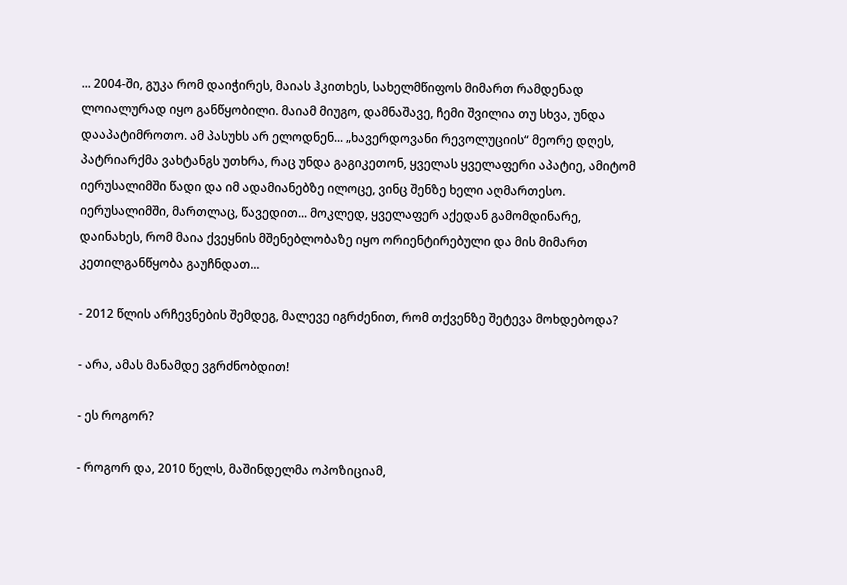... 2004-ში, გუკა რომ დაიჭირეს, მაიას ჰკითხეს, სახელმწიფოს მიმართ რამდენად ლოიალურად იყო განწყობილი. მაიამ მიუგო, დამნაშავე, ჩემი შვილია თუ სხვა, უნდა დააპატიმროთო. ამ პასუხს არ ელოდნენ... „ხავერდოვანი რევოლუციის“ მეორე დღეს, პატრიარქმა ვახტანგს უთხრა, რაც უნდა გაგიკეთონ, ყველას ყველაფერი აპატიე, ამიტომ იერუსალიმში წადი და იმ ადამიანებზე ილოცე, ვინც შენზე ხელი აღმართესო. იერუსალიმში, მართლაც, წავედით... მოკლედ, ყველაფერ აქედან გამომდინარე, დაინახეს, რომ მაია ქვეყნის მშენებლობაზე იყო ორიენტირებული და მის მიმართ კეთილგანწყობა გაუჩნდათ...

- 2012 წლის არჩევნების შემდეგ, მალევე იგრძენით, რომ თქვენზე შეტევა მოხდებოდა?

- არა, ამას მანამდე ვგრძნობდით!

- ეს როგორ?

- როგორ და, 2010 წელს, მაშინდელმა ოპოზიციამ,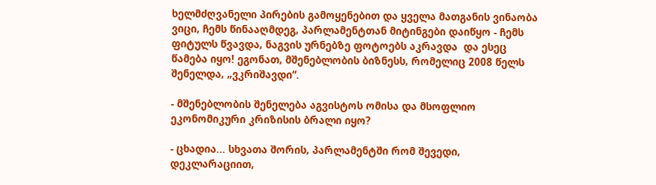ხელმძღვანელი პირების გამოყენებით და ყველა მათგანის ვინაობა ვიცი, ჩემს წინააღმდეგ, პარლამენტთან მიტინგები დაიწყო - ჩემს ფიტულს წვავდა, ნაგვის ურნებზე ფოტოებს აკრავდა  და ესეც წამება იყო! ეგონათ, მშენებლობის ბიზნესს, რომელიც 2008 წელს შენელდა, „ვკრიშავდი“.

- მშენებლობის შენელება აგვისტოს ომისა და მსოფლიო ეკონომიკური კრიზისის ბრალი იყო?

- ცხადია... სხვათა შორის, პარლამენტში რომ შევედი, დეკლარაციით,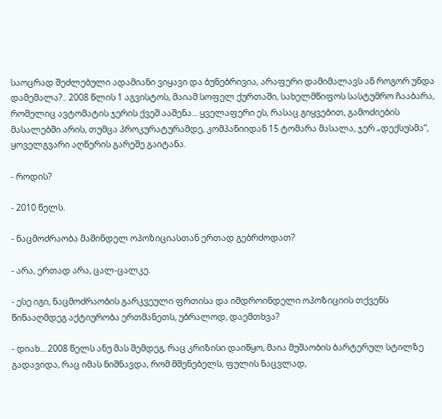საოცრად შეძლებული ადამიანი ვიყავი და ბუნებრივია, არაფერი დამიმალავს ან როგორ უნდა დამემალა?.. 2008 წლის 1 აგვისტოს, მაიამ სოფელ ქურთაში, სახელმწიფოს სასტუმრო ჩააბარა, რომელიც ავტომატის ჯერის ქვეშ ააშენა... ყველაფერი ეს, რასაც გიყვებით, გამოძიების მასალებში არის, თუმცა პროკურატურამდე, კომპანიიდან 15 ტომარა მასალა, ჯერ „დექსუსმა“, ყოველგვარი აღწერის გარეშე გაიტანა.

- როდის?

- 2010 წელს.

- ნაცმოძრაობა მაშინდელ ოპოზიციასთან ერთად გებრძოდათ?

- არა, ერთად არა, ცალ-ცალკე.

- ესე იგი, ნაცმოძრაობის გარკვეული ფრთისა და იმდროინდელი ოპოზიციის თქვენს წინააღმდეგ აქტიურობა ერთმანეთს, უბრალოდ, დაემთხვა?

- დიახ... 2008 წელს ანუ მას შემდეგ, რაც კრიზისი დაიწყო, მაია მუშაობის ბარტერულ სტილზე გადავიდა, რაც იმას ნიშნავდა, რომ მშენებელს, ფულის ნაცვლად,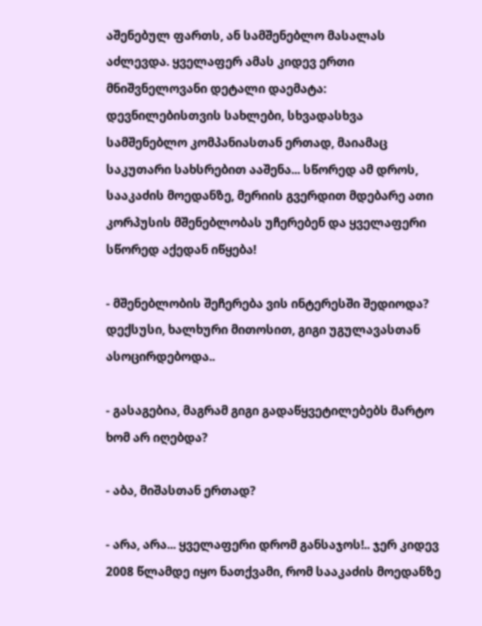აშენებულ ფართს, ან სამშენებლო მასალას აძლევდა. ყველაფერ ამას კიდევ ერთი მნიშვნელოვანი დეტალი დაემატა: დევნილებისთვის სახლები, სხვადასხვა სამშენებლო კომპანიასთან ერთად, მაიამაც საკუთარი სახსრებით ააშენა... სწორედ ამ დროს, სააკაძის მოედანზე, მერიის გვერდით მდებარე ათი კორპუსის მშენებლობას უჩერებენ და ყველაფერი სწორედ აქედან იწყება!

- მშენებლობის შეჩერება ვის ინტერესში შედიოდა? დექსუსი, ხალხური მითოსით, გიგი უგულავასთან ასოცირდებოდა..

- გასაგებია, მაგრამ გიგი გადაწყვეტილებებს მარტო ხომ არ იღებდა?

- აბა, მიშასთან ერთად?

- არა, არა... ყველაფერი დრომ განსაჯოს!.. ჯერ კიდევ 2008 წლამდე იყო ნათქვამი, რომ სააკაძის მოედანზე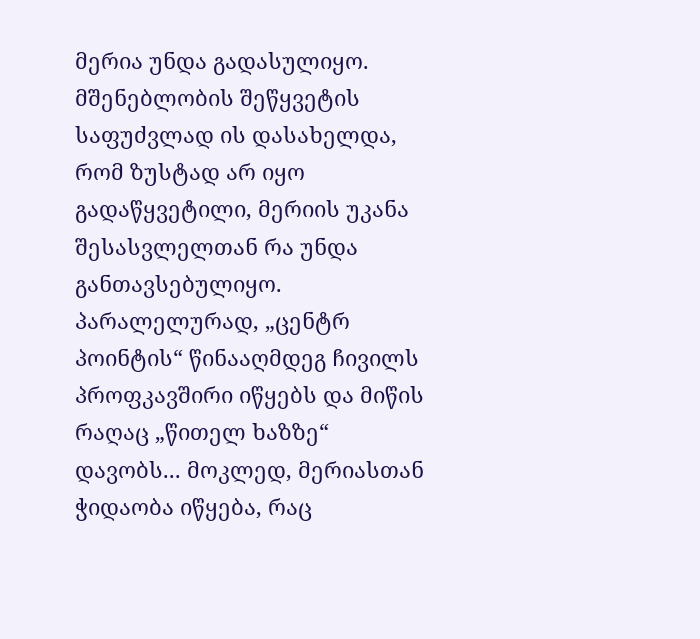მერია უნდა გადასულიყო. მშენებლობის შეწყვეტის საფუძვლად ის დასახელდა, რომ ზუსტად არ იყო გადაწყვეტილი, მერიის უკანა შესასვლელთან რა უნდა განთავსებულიყო. პარალელურად, „ცენტრ პოინტის“ წინააღმდეგ ჩივილს პროფკავშირი იწყებს და მიწის რაღაც „წითელ ხაზზე“ დავობს... მოკლედ, მერიასთან ჭიდაობა იწყება, რაც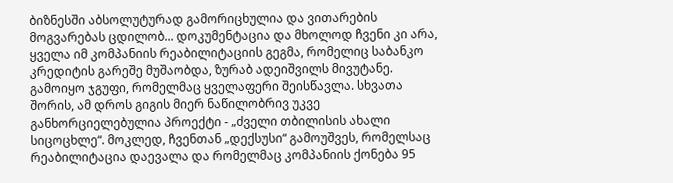ბიზნესში აბსოლუტურად გამორიცხულია და ვითარების მოგვარებას ცდილობ... დოკუმენტაცია და მხოლოდ ჩვენი კი არა, ყველა იმ კომპანიის რეაბილიტაციის გეგმა, რომელიც საბანკო კრედიტის გარეშე მუშაობდა, ზურაბ ადეიშვილს მივუტანე. გამოიყო ჯგუფი, რომელმაც ყველაფერი შეისწავლა. სხვათა შორის, ამ დროს გიგის მიერ ნაწილობრივ უკვე განხორციელებულია პროექტი - „ძველი თბილისის ახალი სიცოცხლე“. მოკლედ, ჩვენთან „დექსუსი“ გამოუშვეს, რომელსაც რეაბილიტაცია დაევალა და რომელმაც კომპანიის ქონება 95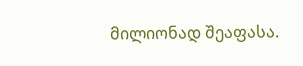მილიონად შეაფასა.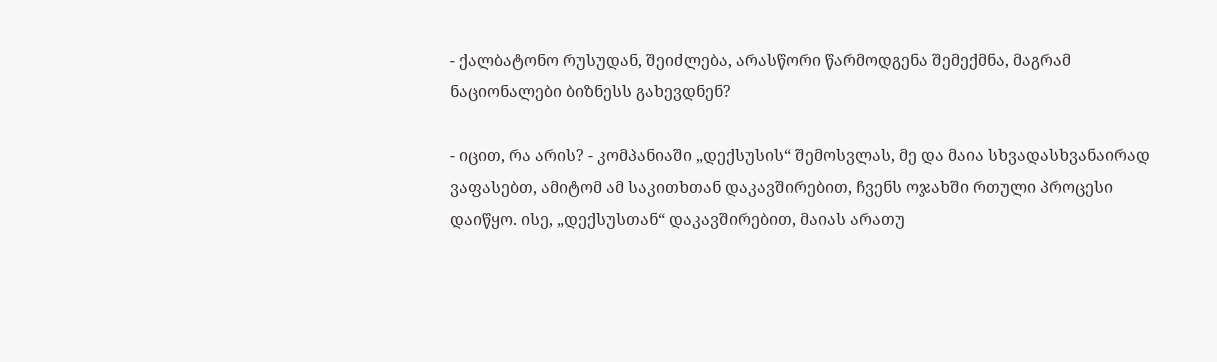- ქალბატონო რუსუდან, შეიძლება, არასწორი წარმოდგენა შემექმნა, მაგრამ ნაციონალები ბიზნესს გახევდნენ?

- იცით, რა არის? - კომპანიაში „დექსუსის“ შემოსვლას, მე და მაია სხვადასხვანაირად ვაფასებთ, ამიტომ ამ საკითხთან დაკავშირებით, ჩვენს ოჯახში რთული პროცესი დაიწყო. ისე, „დექსუსთან“ დაკავშირებით, მაიას არათუ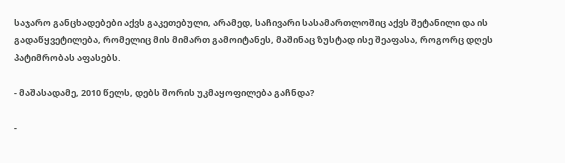საჯარო განცხადებები აქვს გაკეთებული, არამედ, საჩივარი სასამართლოშიც აქვს შეტანილი და ის გადაწყვეტილება, რომელიც მის მიმართ გამოიტანეს, მაშინაც ზუსტად ისე შეაფასა, როგორც დღეს პატიმრობას აფასებს.

- მაშასადამე, 2010 წელს, დებს შორის უკმაყოფილება გაჩნდა?

-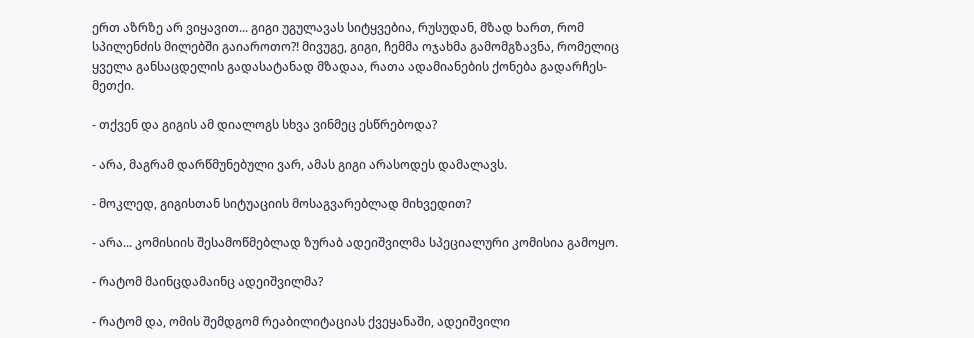ერთ აზრზე არ ვიყავით... გიგი უგულავას სიტყვებია, რუსუდან, მზად ხართ, რომ სპილენძის მილებში გაიაროთო?! მივუგე, გიგი, ჩემმა ოჯახმა გამომგზავნა, რომელიც ყველა განსაცდელის გადასატანად მზადაა, რათა ადამიანების ქონება გადარჩეს-მეთქი.

- თქვენ და გიგის ამ დიალოგს სხვა ვინმეც ესწრებოდა?

- არა, მაგრამ დარწმუნებული ვარ, ამას გიგი არასოდეს დამალავს.

- მოკლედ, გიგისთან სიტუაციის მოსაგვარებლად მიხვედით?

- არა... კომისიის შესამოწმებლად ზურაბ ადეიშვილმა სპეციალური კომისია გამოყო.

- რატომ მაინცდამაინც ადეიშვილმა?

- რატომ და, ომის შემდგომ რეაბილიტაციას ქვეყანაში, ადეიშვილი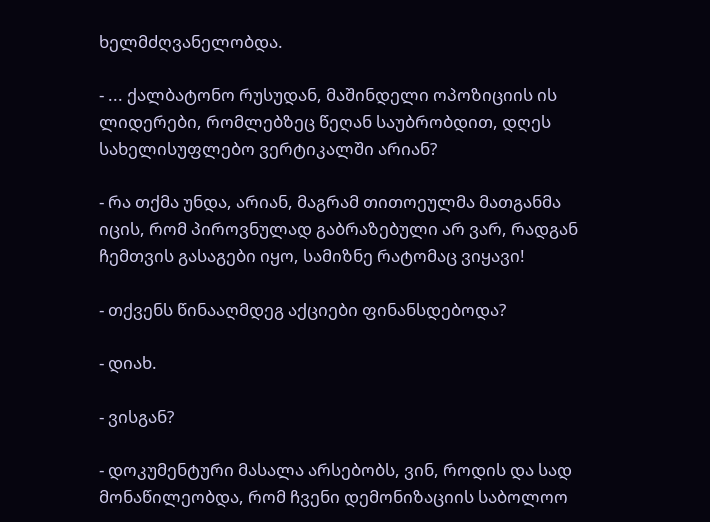ხელმძღვანელობდა.

- ... ქალბატონო რუსუდან, მაშინდელი ოპოზიციის ის ლიდერები, რომლებზეც წეღან საუბრობდით, დღეს სახელისუფლებო ვერტიკალში არიან?

- რა თქმა უნდა, არიან, მაგრამ თითოეულმა მათგანმა იცის, რომ პიროვნულად გაბრაზებული არ ვარ, რადგან ჩემთვის გასაგები იყო, სამიზნე რატომაც ვიყავი!

- თქვენს წინააღმდეგ აქციები ფინანსდებოდა?

- დიახ.

- ვისგან?

- დოკუმენტური მასალა არსებობს, ვინ, როდის და სად მონაწილეობდა, რომ ჩვენი დემონიზაციის საბოლოო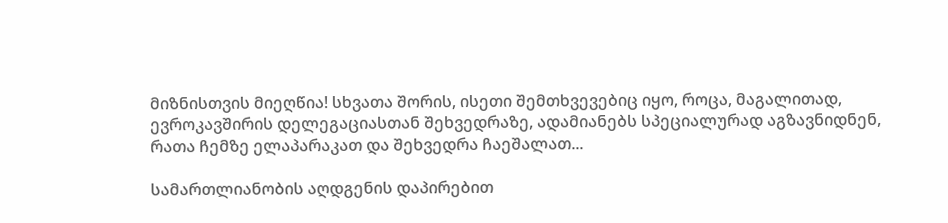მიზნისთვის მიეღწია! სხვათა შორის, ისეთი შემთხვევებიც იყო, როცა, მაგალითად, ევროკავშირის დელეგაციასთან შეხვედრაზე, ადამიანებს სპეციალურად აგზავნიდნენ, რათა ჩემზე ელაპარაკათ და შეხვედრა ჩაეშალათ...

სამართლიანობის აღდგენის დაპირებით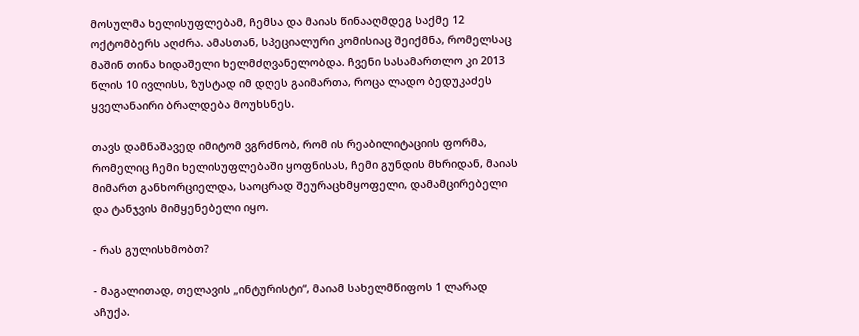მოსულმა ხელისუფლებამ, ჩემსა და მაიას წინააღმდეგ საქმე 12 ოქტომბერს აღძრა. ამასთან, სპეციალური კომისიაც შეიქმნა, რომელსაც მაშინ თინა ხიდაშელი ხელმძღვანელობდა. ჩვენი სასამართლო კი 2013 წლის 10 ივლისს, ზუსტად იმ დღეს გაიმართა, როცა ლადო ბედუკაძეს ყველანაირი ბრალდება მოუხსნეს.

თავს დამნაშავედ იმიტომ ვგრძნობ, რომ ის რეაბილიტაციის ფორმა, რომელიც ჩემი ხელისუფლებაში ყოფნისას, ჩემი გუნდის მხრიდან, მაიას მიმართ განხორციელდა, საოცრად შეურაცხმყოფელი, დამამცირებელი და ტანჯვის მიმყენებელი იყო.

- რას გულისხმობთ?

- მაგალითად, თელავის „ინტურისტი“, მაიამ სახელმწიფოს 1 ლარად აჩუქა.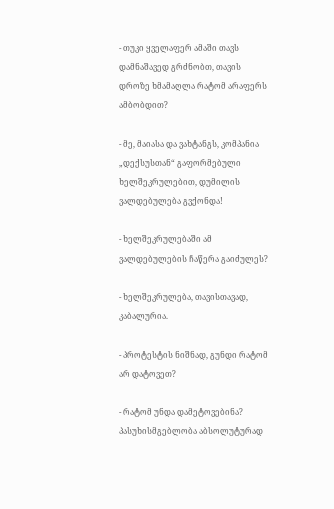- თუკი ყველაფერ ამაში თავს დამნაშავედ გრძნობთ, თავის დროზე ხმამაღლა რატომ არაფერს ამბობდით?

- მე, მაიასა და ვახტანგს, კომპანია „დექსუსთან“ გაფორმებული ხელშეკრულებით, დუმილის ვალდებულება გვქონდა!

- ხელშეკრულებაში ამ ვალდებულების ჩაწერა გაიძულეს?

- ხელშეკრულება, თავისთავად, კაბალურია.

- პროტესტის ნიშნად, გუნდი რატომ არ დატოვეთ?

- რატომ უნდა დამეტოვებინა? პასუხისმგებლობა აბსოლუტურად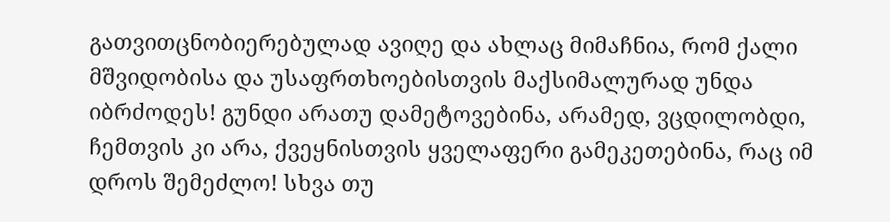გათვითცნობიერებულად ავიღე და ახლაც მიმაჩნია, რომ ქალი მშვიდობისა და უსაფრთხოებისთვის მაქსიმალურად უნდა იბრძოდეს! გუნდი არათუ დამეტოვებინა, არამედ, ვცდილობდი, ჩემთვის კი არა, ქვეყნისთვის ყველაფერი გამეკეთებინა, რაც იმ დროს შემეძლო! სხვა თუ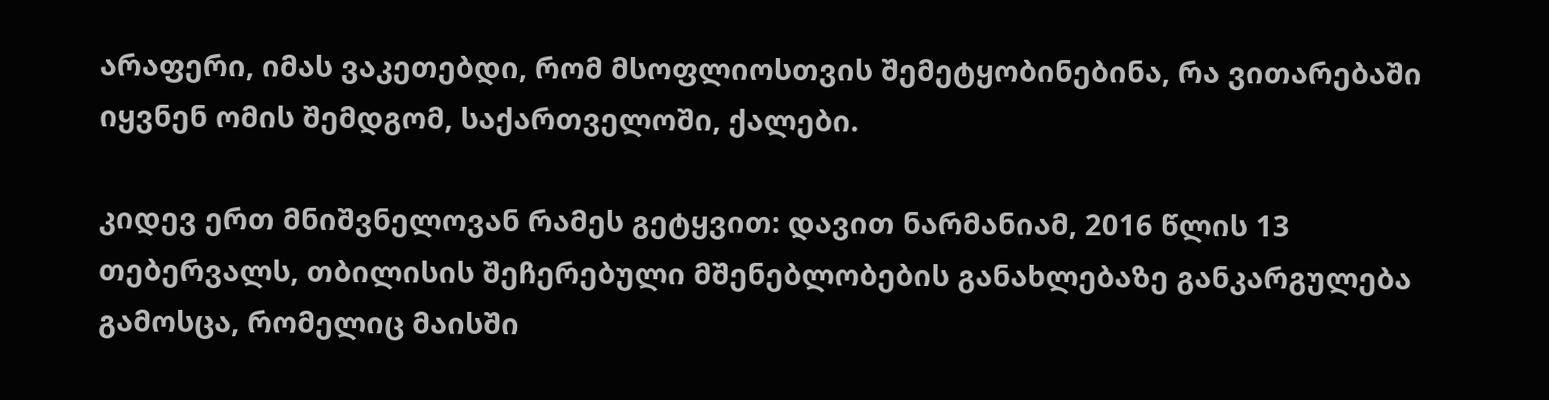არაფერი, იმას ვაკეთებდი, რომ მსოფლიოსთვის შემეტყობინებინა, რა ვითარებაში იყვნენ ომის შემდგომ, საქართველოში, ქალები.

კიდევ ერთ მნიშვნელოვან რამეს გეტყვით: დავით ნარმანიამ, 2016 წლის 13 თებერვალს, თბილისის შეჩერებული მშენებლობების განახლებაზე განკარგულება გამოსცა, რომელიც მაისში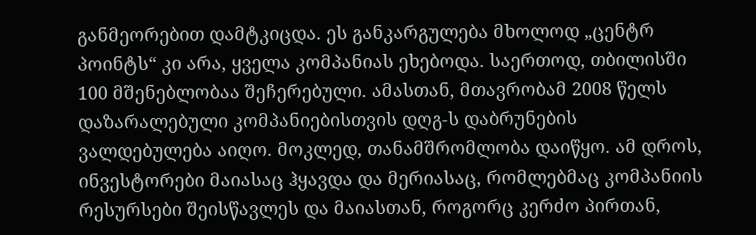განმეორებით დამტკიცდა. ეს განკარგულება მხოლოდ „ცენტრ პოინტს“ კი არა, ყველა კომპანიას ეხებოდა. საერთოდ, თბილისში 100 მშენებლობაა შეჩერებული. ამასთან, მთავრობამ 2008 წელს დაზარალებული კომპანიებისთვის დღგ-ს დაბრუნების ვალდებულება აიღო. მოკლედ, თანამშრომლობა დაიწყო. ამ დროს, ინვესტორები მაიასაც ჰყავდა და მერიასაც, რომლებმაც კომპანიის რესურსები შეისწავლეს და მაიასთან, როგორც კერძო პირთან,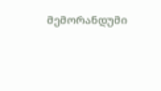მემორანდუმი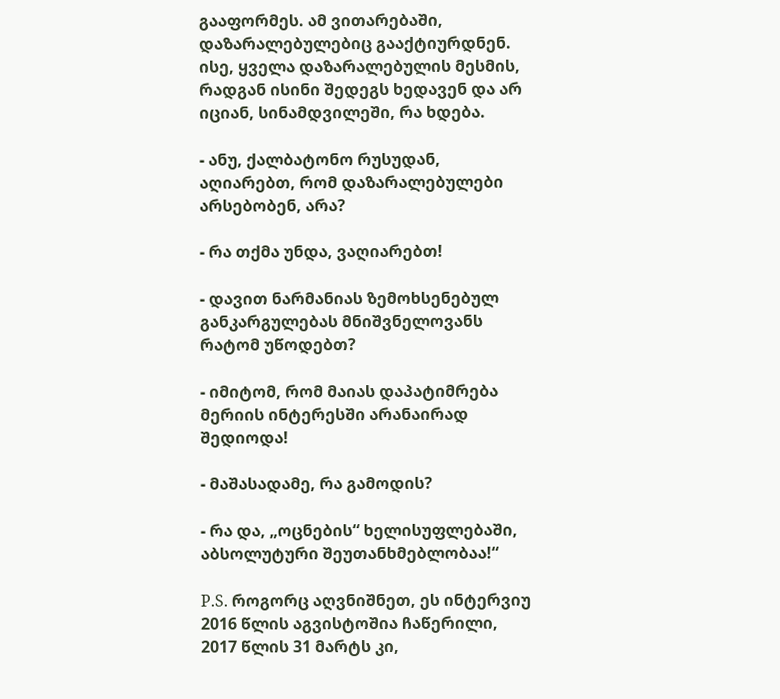გააფორმეს. ამ ვითარებაში, დაზარალებულებიც გააქტიურდნენ. ისე, ყველა დაზარალებულის მესმის, რადგან ისინი შედეგს ხედავენ და არ იციან, სინამდვილეში, რა ხდება.

- ანუ, ქალბატონო რუსუდან, აღიარებთ, რომ დაზარალებულები არსებობენ, არა?

- რა თქმა უნდა, ვაღიარებთ!

- დავით ნარმანიას ზემოხსენებულ განკარგულებას მნიშვნელოვანს რატომ უწოდებთ?

- იმიტომ, რომ მაიას დაპატიმრება მერიის ინტერესში არანაირად შედიოდა!

- მაშასადამე, რა გამოდის?

- რა და, „ოცნების“ ხელისუფლებაში, აბსოლუტური შეუთანხმებლობაა!“

P.S. როგორც აღვნიშნეთ, ეს ინტერვიუ 2016 წლის აგვისტოშია ჩაწერილი, 2017 წლის 31 მარტს კი,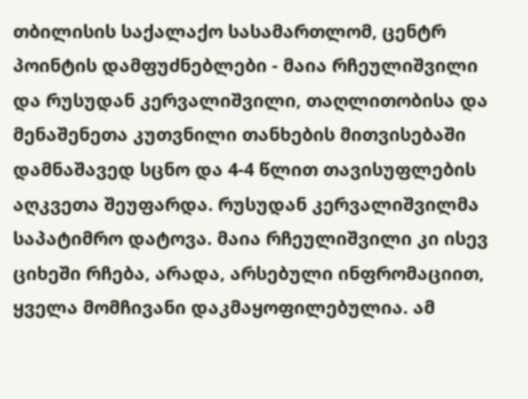თბილისის საქალაქო სასამართლომ, ცენტრ პოინტის დამფუძნებლები - მაია რჩეულიშვილი და რუსუდან კერვალიშვილი, თაღლითობისა და მენაშენეთა კუთვნილი თანხების მითვისებაში დამნაშავედ სცნო და 4-4 წლით თავისუფლების აღკვეთა შეუფარდა. რუსუდან კერვალიშვილმა საპატიმრო დატოვა. მაია რჩეულიშვილი კი ისევ ციხეში რჩება, არადა, არსებული ინფრომაციით, ყველა მომჩივანი დაკმაყოფილებულია. ამ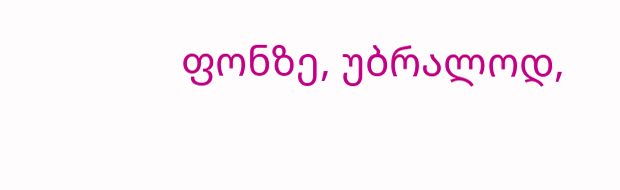ფონზე, უბრალოდ,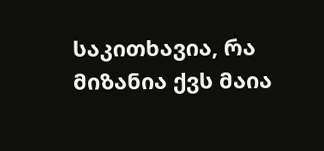საკითხავია, რა მიზანია ქვს მაია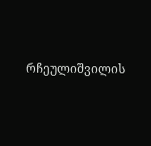რჩეულიშვილის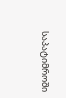საპატიმროში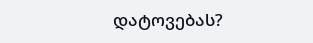დატოვებას?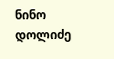ნინო დოლიძე